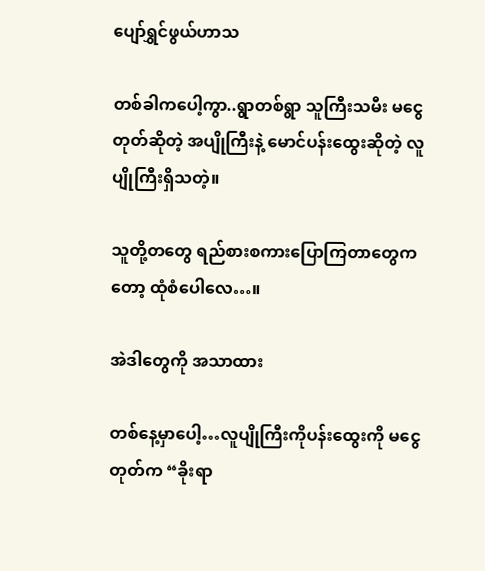ပျော်ရွှင်ဖွယ်ဟာသ

တစ်ခါကပေါ့ကွာ..ရွာတစ်ရွာ သူကြီးသမီး မငွေတုတ်ဆိုတဲ့ အပျိုကြီးနဲ့ မောင်ပန်းထွေးဆိုတဲ့ လူပျိုကြီးရှိသတဲ့။

သူတို့တတွေ ရည်စားစကားပြောကြတာတွေကတော့ ထုံစံပေါလေ…။

အဲဒါတွေကို အသာထား

တစ်နေ့မှာပေါ့…လူပျိုကြီးကိုပန်းထွေးကို မငွေတုတ်က “ခိုးရာ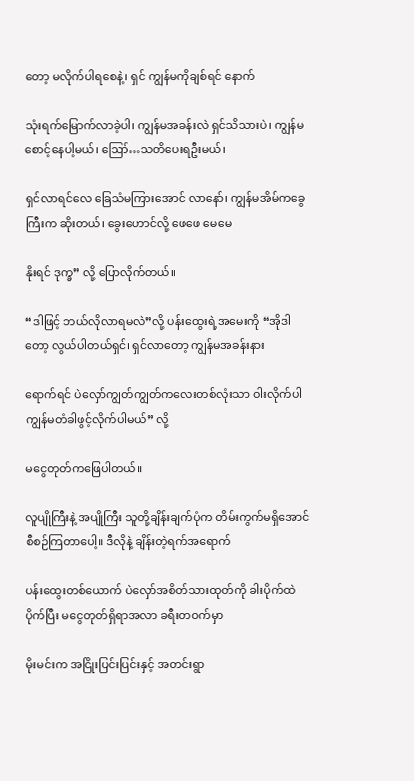တော့ မလိုက်ပါရစေနဲ့၊ ရှင် ကျွန်မကိုချစ်ရင် နောက်

သုံးရက်မြောက်လာခဲ့ပါ၊ ကျွန်မအခန်းလဲ ရှင်သိသားပဲ၊ ကျွန်မစောင့်နေပါ့မယ်၊ ဪ…သတိပေးရဦးမယ်၊

ရှင်လာရင်လေ ခြေသံမကြားအောင် လာနော်၊ ကျွန်မအိမ်ကခွေကြီးက ဆိုးတယ်၊ ခွေးဟောင်လို့ ဖေဖေ မေမေ

နိုးရင် ဒုက္ခ” လို့ ပြောလိုက်တယ်။

“ဒါဖြင့် ဘယ်လိုလာရမလဲ”လို့ ပန်းထွေးရဲ့အမေးကို “အိုဒါတော့ လွယ်ပါတယ်ရှင်၊ ရှင်လာတော့ ကျွန်မအခန်းနား

ရောက်ရင် ပဲလှော်ကျွတ်ကျွတ်ကလေးတစ်လုံးသာ ဝါးလိုက်ပါ ကျွန်မတံခါဖွင့်လိုက်ပါမယ်” လို့

မငွေတုတ်ကဖြေပါတယ်။

လူပျိုကြီးနဲ့ အပျိုကြီး သူတို့ချိန်းချက်ပုံက တိမ်းကွက်မရှိအောင် စီစဉ်ကြတာပေါ့။ ဒီလိုနဲ့ ချိန်းတဲ့ရက်အရောက်

ပန်းထွေးတစ်ယောက် ပဲလှော်အစိတ်သားထုတ်ကို ခါးပိုက်ထဲပိုက်ပြီး မငွေတုတ်ရှိရာအလာ ခရီးတဝက်မှာ

မိုးမင်းက အငြိုးပြင်းပြင်းနှင့် အတင်းရွာ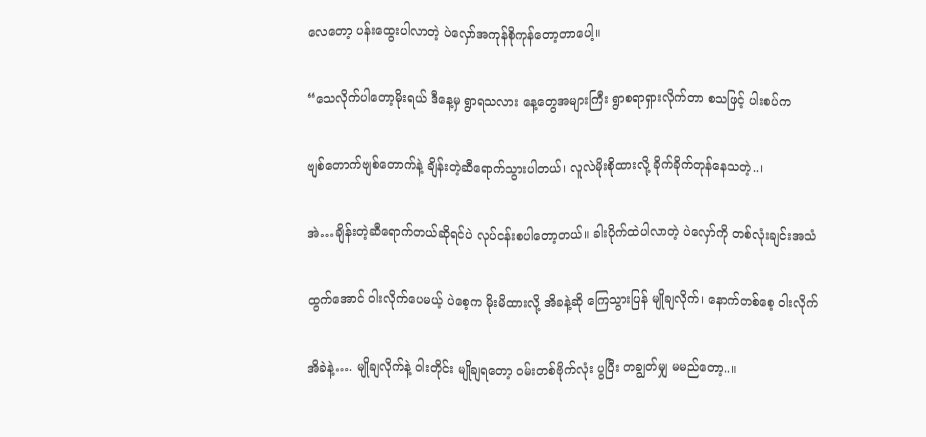လေတော့ ပန်းထွေးပါလာတဲ့ ပဲလှော်အကုန်စိုကုန်တော့တာပေါ့။

“သေလိုက်ပါတော့မိုးရယ် ဒီနေ့မှ ရွာရသလား နေ့တွေအများကြီး ရွာစရာရှားလိုက်တာ စသဖြင့် ပါးစပ်က

ဗျစ်တောက်ဗျစ်တောက်နဲ့ ချိန်းတဲ့ဆီရောက်သွားပါတယ်၊ လူလဲမိုးစိုထားလို့ ခိုက်ခိုက်တုန်နေသတဲ့..၊

အဲ…ချိန်းတဲ့ဆီရောက်တယ်ဆိုရင်ပဲ လုပ်ငန်းစပါတော့တယ်။ ခါးပိုက်ထဲပါလာတဲ့ ပဲလှော်ကို တစ်လုံးချင်းအသံ

ထွက်အောင် ဝါးလိုက်ပေမယ့် ပဲစေ့က မိုးမိထားလို့ အိခနဲ့ဆို ကြေသွားပြန် မျိုချလိုက်၊ နောက်တစ်စေ့ ဝါးလိုက်

အိခဲနဲ့…. မျိုချလိုက်နဲ့ ဝါးတိုင်း မျိုချရတော့ ဝမ်းတစ်ဗိုက်လုံး ပွပြီး တချွတ်မျှ မမည်တော့..။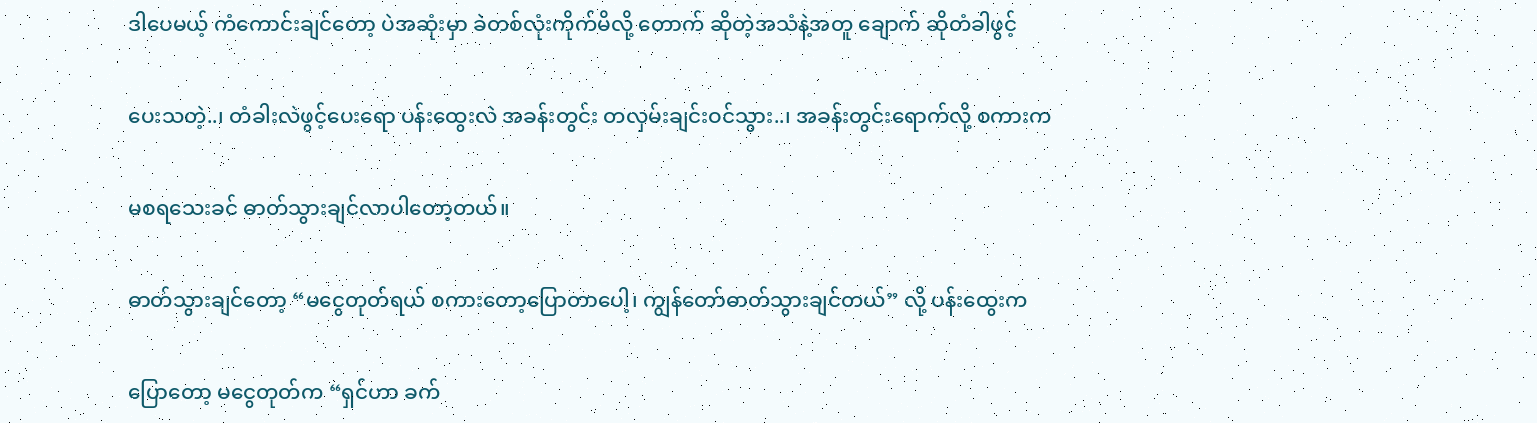ဒါပေမယ့် ကံကောင်းချင်တော့ ပဲအဆုံးမှာ ခဲတစ်လုံးကိုက်မိလို့ တောက် ဆိုတဲ့အသံနဲ့အတူ ချောက် ဆိုတံခါဖွင့်

ပေးသတဲ့..၊ တံခါးလဲဖွင့်ပေးရော ပန်းထွေးလဲ အခန်းတွင်း တလှမ်းချင်းဝင်သွား..၊ အခန်းတွင်းရောက်လို့ စကားက

မစရသေးခင် ဓာတ်သွားချင်လာပါတော့တယ်။

ဓာတ်သွားချင်တော့ “မငွေတုတ်ရယ် စကားတော့ပြောတာပေါ့၊ ကျွန်တော်ဓာတ်သွားချင်တယ်” လို့ ပန်းထွေးက

ပြောတော့ မငွေတုတ်က “ရှင်ဟာ ခက်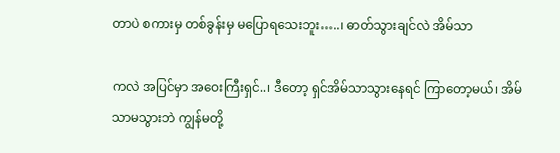တာပဲ စကားမှ တစ်ခွန်းမှ မပြောရသေးဘူး…..၊ ဓာတ်သွားချင်လဲ အိမ်သာ

ကလဲ အပြင်မှာ အဝေးကြီးရှင်..၊ ဒီတော့ ရှင်အိမ်သာသွားနေရင် ကြာတော့မယ်၊ အိမ်သာမသွားဘဲ ကျွန်မတို့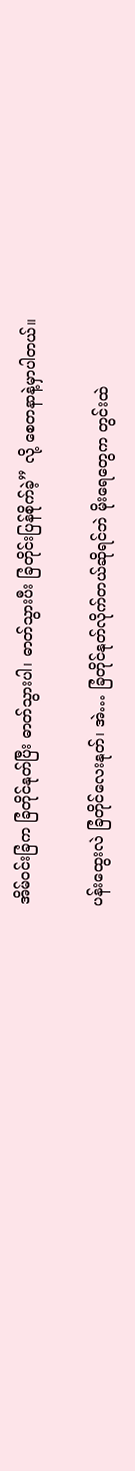အိမ်ဝင်းခြံက ခြံတိုင်နုတ်ပြီး ဓာတ်သွားပါ၊ ဓာတ်သွားပီး ခြံတိုင်းပြန်စိုက်ခဲ့” လို့ စေတနာနဲ့မှာပါတယ်။

ပန်းထွေးလဲ ခြံတိုင်လေးနုတ်၊ အဲ… ခြံတိုင်နုတ်လိုက်တယ်ဆိုရင်ဘဲ မိုးရေတွေက တွင်းထဲ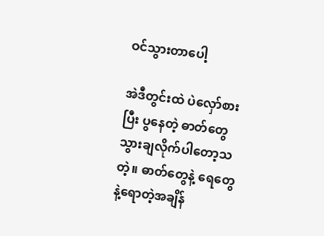ဝင်သွားတာပေါ့

အဲဒီတွင်းထဲ ပဲလှော်စားပြီး ပွနေတဲ့ ဓာတ်တွေ သွားချလိုက်ပါတော့သတဲ့။ ဓာတ်တွေနဲ့ ရေတွေနဲ့ရောတဲ့အချိန်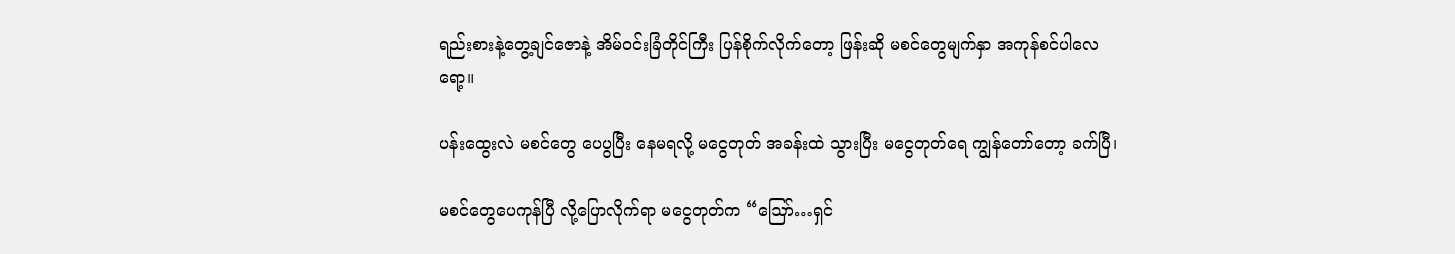ရည်းစားနဲ့တွေ့ချင်ဇောနဲ့ အိမ်ဝင်းခြံတိုင်ကြီး ပြန်စိုက်လိုက်တော့ ဖြန်းဆို မစင်တွေမျက်နှာ အကုန်စင်ပါလေရော့။

ပန်းထွေးလဲ မစင်တွေ ပေပွပြီး နေမရလို့ မငွေတုတ် အခန်းထဲ သွားပြီး မငွေတုတ်ရေ ကျွန်တော်တော့ ခက်ပြီ၊

မစင်တွေပေကုန်ပြီ လို့ပြောလိုက်ရာ မငွေတုတ်က “ဪ…ရှင်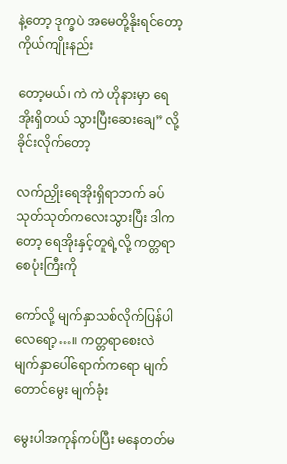နဲ့တော့ ဒုက္ခပဲ အမေတို့နိုးရင်တော့ ကိုယ်ကျိုးနည်း

တော့မယ်၊ ကဲ ကဲ ဟိုနားမှာ ရေအိုးရှိတယ် သွားပြီးဆေးချေ” လို့ခိုင်းလိုက်တော့

လက်ညှိုးရေအိုးရှိရာဘက် ခပ်သုတ်သုတ်ကလေးသွားပြီး ဒါကတော့ ရေအိုးနှင့်တူရဲ့လို့ ကတ္တရာစေပုံးကြီးကို

ကော်လို့ မျက်နှာသစ်လိုက်ပြန်ပါလေရော့…။ ကတ္တရာစေးလဲ မျက်နှာပေါ်ရောက်ကရော မျက်တောင်မွေး မျက်ခုံး

မွေးပါအကုန်ကပ်ပြီး မနေတတ်မ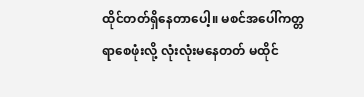ထိုင်တတ်ရှိနေတာပေါ့။ မစင်အပေါ်ကတ္တရာစေဖုံးလို့ လုံးလုံးမနေတတ် မထိုင်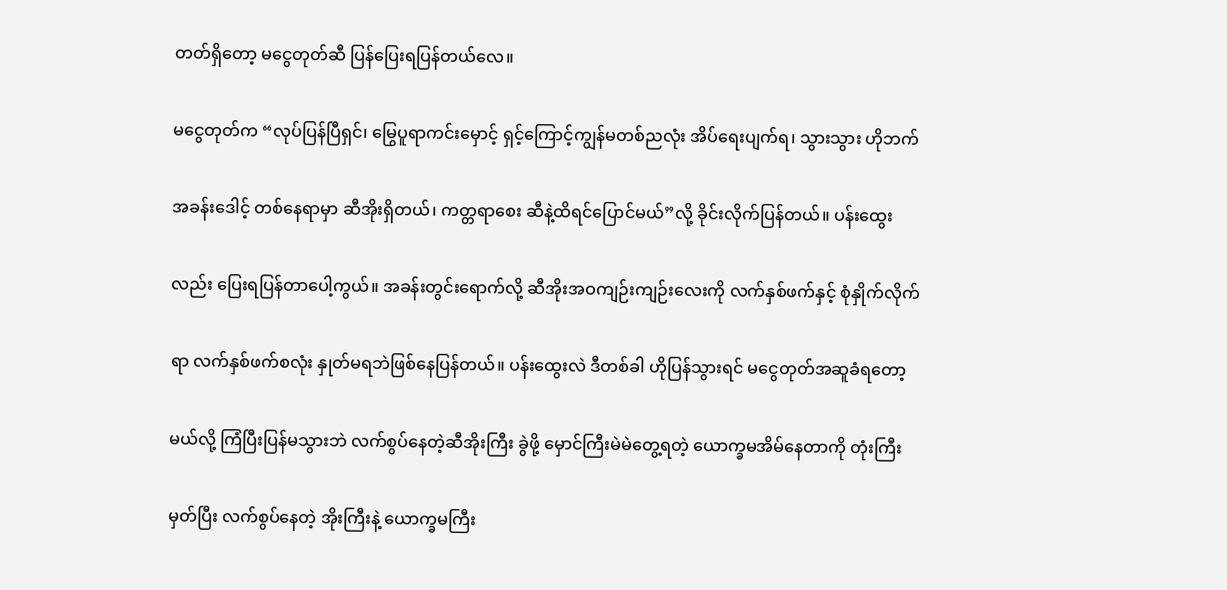တတ်ရှိတော့ မငွေတုတ်ဆီ ပြန်ပြေးရပြန်တယ်လေ။

မငွေတုတ်က “လုပ်ပြန်ပြီရှင်၊ မြွေပူရာကင်းမှောင့် ရှင့်ကြောင့်ကျွန်မတစ်ညလုံး အိပ်ရေးပျက်ရ၊ သွားသွား ဟိုဘက်

အခန်းဒေါင့် တစ်နေရာမှာ ဆီအိုးရှိတယ်၊ ကတ္တရာစေး ဆီနဲ့ထိရင်ပြောင်မယ်”လို့ ခိုင်းလိုက်ပြန်တယ်။ ပန်းထွေး

လည်း ပြေးရပြန်တာပေါ့ကွယ်။ အခန်းတွင်းရောက်လို့ ဆီအိုးအဝကျဉ်းကျဉ်းလေးကို လက်နှစ်ဖက်နှင့် စုံနှိုက်လိုက်

ရာ လက်နှစ်ဖက်စလုံး နှုတ်မရဘဲဖြစ်နေပြန်တယ်။ ပန်းထွေးလဲ ဒီတစ်ခါ ဟိုပြန်သွားရင် မငွေတုတ်အဆူခံရတော့

မယ်လို့ ကြံပြီးပြန်မသွားဘဲ လက်စွပ်နေတဲ့ဆီအိုးကြီး ခွဲဖို့ မှောင်ကြီးမဲမဲတွေ့ရတဲ့ ယောက္ခမအိမ်နေတာကို တုံးကြီး

မှတ်ပြီး လက်စွပ်နေတဲ့ အိုးကြီးနဲ့ ယောက္ခမကြီး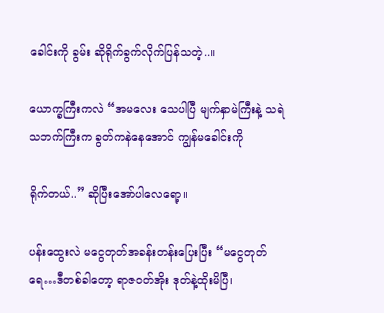ခေါင်းကို ခွမ်း ဆိုရိုက်ခွက်လိုက်ပြန်သတဲ့..။

ယောက္ခကြီးကလဲ “အမလေး သေပါပြီ မျက်နှာမဲကြီးနဲ့ သရဲသဘက်ကြီးက ခွတ်ကနဲနေအောင် ကျွန်မခေါင်းကို

ရိုက်တယ်..” ဆိုပြီးအော်ပါလေရော့။

ပန်းထွေးလဲ မငွေတုတ်အခန်းတန်းပြေးပြီး “မငွေတုတ်ရေ…ဒီတစ်ခါတော့ ရာဇဝတ်အိုး ဒုတ်နဲ့ထိုးမိပြီ၊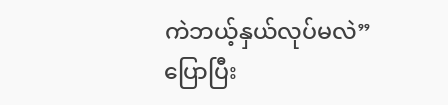ကဲဘယ့်နှယ်လုပ်မလဲ” ပြောပြီး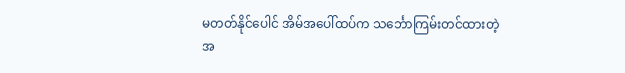မတတ်နိုင်ပေါင် အိမ်အပေါ်ထပ်က သင်္ဘောကြမ်းတင်ထားတဲ့ အ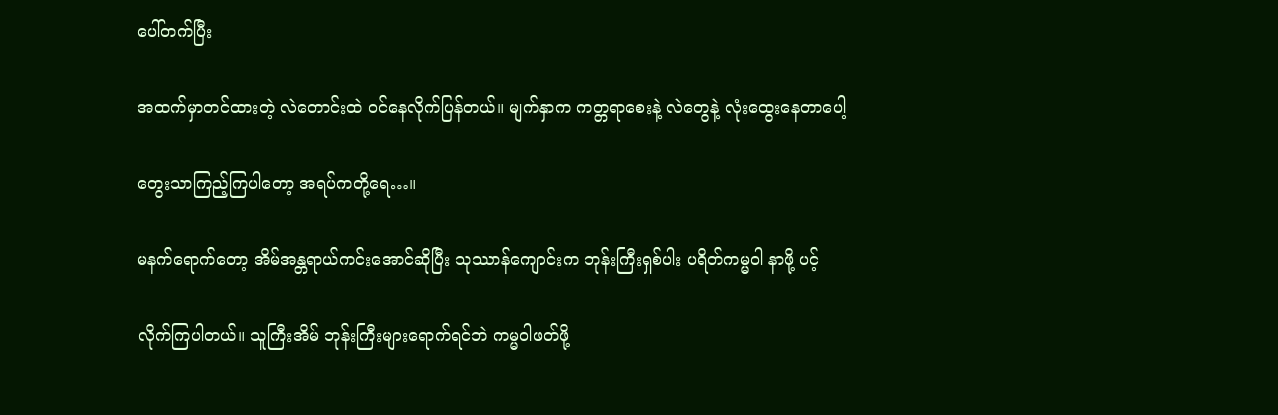ပေါ်တက်ပြီး

အထက်မှာတင်ထားတဲ့ လဲတောင်းထဲ ဝင်နေလိုက်ပြန်တယ်။ မျက်နှာက ကတ္တရာစေးနဲ့ လဲတွေနဲ့ လုံးထွေးနေတာပေါ့

တွေးသာကြည့်ကြပါတော့ အရပ်ကတို့ရေ…။

မနက်ရောက်တော့ အိမ်အန္တရာယ်ကင်းအောင်ဆိုပြီး သုဿာန်ကျောင်းက ဘုန်းကြီးရှစ်ပါး ပရိတ်ကမ္မဝါ နာဖို့ ပင့်

လိုက်ကြပါတယ်။ သူကြီးအိမ် ဘုန်းကြီးများရောက်ရင်ဘဲ ကမ္မဝါဖတ်ဖို့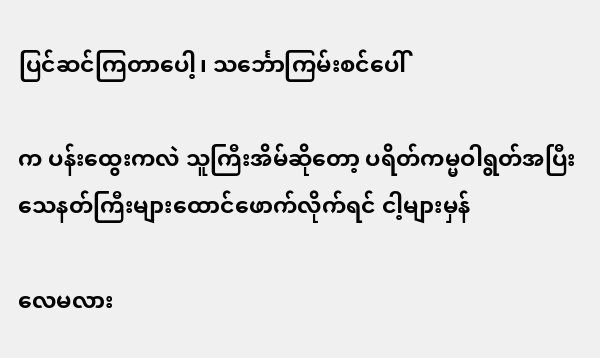ပြင်ဆင်ကြတာပေါ့၊ သင်္ဘောကြမ်းစင်ပေါ်

က ပန်းထွေးကလဲ သူကြီးအိမ်ဆိုတော့ ပရိတ်ကမ္မဝါရွတ်အပြီး သေနတ်ကြီးများထောင်ဖောက်လိုက်ရင် ငါ့များမှန်

လေမလား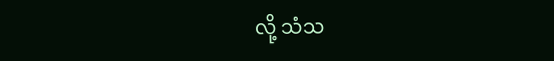လို့ သံသ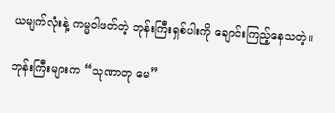ယမျက်လုံးနဲ့ ကမ္မဝါဖတ်တဲ့ ဘုန်းကြီးရှစ်ပါးကို ချောင်းကြည့်နေသတဲ့။

ဘုန်းကြီးများက “သုဏာတု မေ”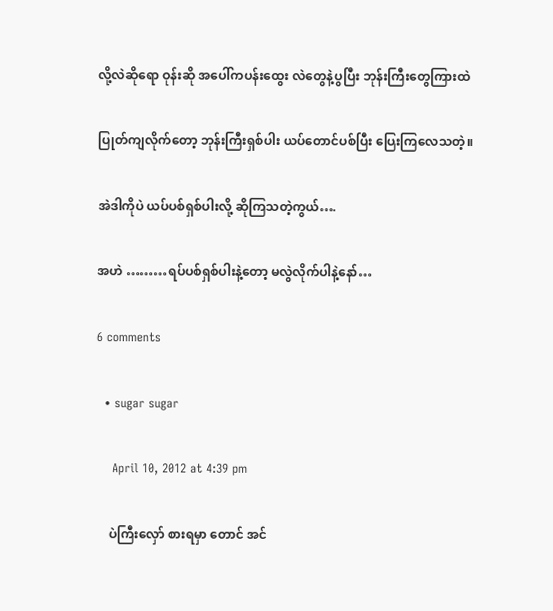လို့လဲဆိုရော ဝုန်းဆို အပေါ်ကပန်းထွေး လဲတွေနဲ့ပွပြီး ဘုန်းကြီးတွေကြားထဲ

ပြုတ်ကျလိုက်တော့ ဘုန်းကြီးရှစ်ပါး ယပ်တောင်ပစ်ပြီး ပြေးကြလေသတဲ့။

အဲဒါကိုပဲ ယပ်ပစ်ရှစ်ပါးလို့ ဆိုကြသတဲ့ကွယ်….

အဟဲ ………ရပ်ပစ်ရှစ်ပါးနဲ့တော့ မလွဲလိုက်ပါနဲ့နော်…

6 comments

  • sugar sugar

    April 10, 2012 at 4:39 pm

    ပဲကြီးလှော် စားရမှာ တောင် အင်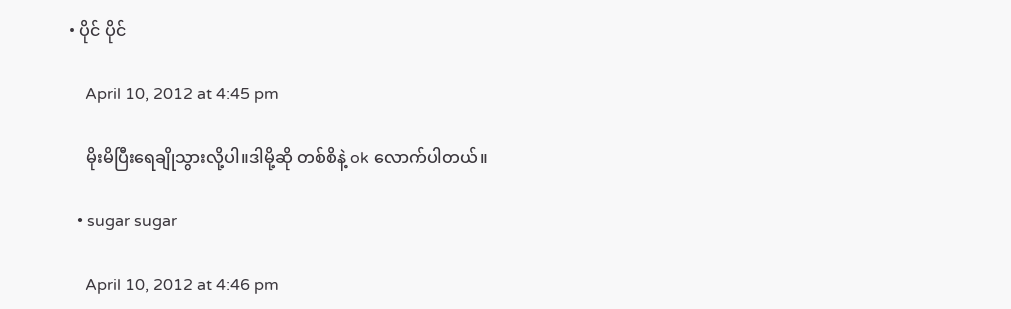• ပိုင် ပိုင်

    April 10, 2012 at 4:45 pm

    မိုးမိပြီးရေချိုသွားလို့ပါ။ဒါမို့ဆို တစ်စိနဲ့ ok လောက်ပါတယ်။

  • sugar sugar

    April 10, 2012 at 4:46 pm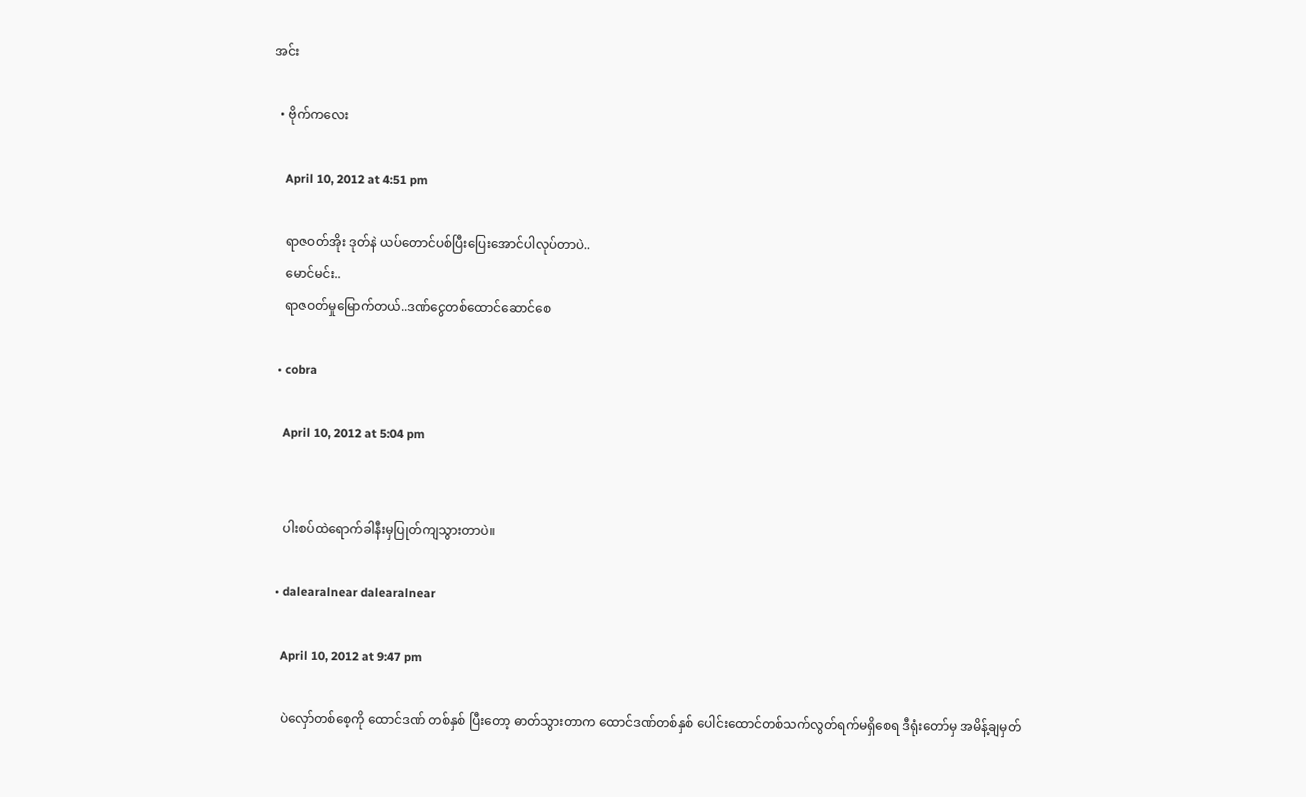အင်း

  • ဗိုက်ကလေး

    April 10, 2012 at 4:51 pm

    ရာဇဝတ်အိုး ဒုတ်နဲ ယပ်တောင်ပစ်ပြီးပြေးအောင်ပါလုပ်တာပဲ..
    မောင်မင်း..
    ရာဇဝတ်မှုမြောက်တယ်..ဒဏ်ငွေတစ်ထောင်ဆောင်စေ

  • cobra

    April 10, 2012 at 5:04 pm


    ပါးစပ်ထဲရောက်ခါနီးမှပြုတ်ကျသွားတာပဲ။

  • dalearalnear dalearalnear

    April 10, 2012 at 9:47 pm

    ပဲလှော်တစ်စေ့ကို ထောင်ဒဏ် တစ်နှစ် ပြီးတော့ ဓာတ်သွားတာက ထောင်ဒဏ်တစ်နှစ် ပေါင်းထောင်တစ်သက်လွတ်ရက်မရှိစေရ ဒီရုံးတော်မှ အမိန့်ချမှတ်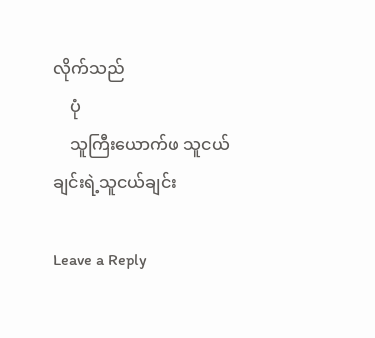လိုက်သည်
    ပုံ
    သူကြီးယောက်ဖ သူငယ်ချင်းရဲ့သူငယ်ချင်း

Leave a Reply